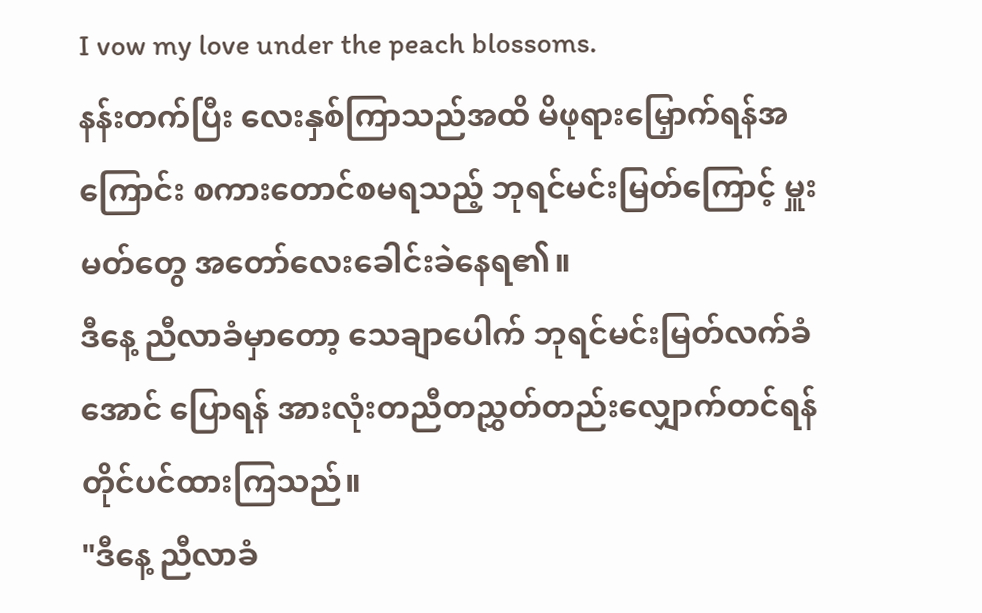I vow my love under the peach blossoms.
နန်းတက်ပြီး လေးနှစ်ကြာသည်အထိ မိဖုရားမြှောက်ရန်အကြောင်း စကားတောင်စမရသည့် ဘုရင်မင်းမြတ်ကြောင့် မှူးမတ်တွေ အတော်လေးခေါင်းခဲနေရ၏။
ဒီနေ့ ညီလာခံမှာတော့ သေချာပေါက် ဘုရင်မင်းမြတ်လက်ခံအောင် ပြောရန် အားလုံးတညီတညွှတ်တည်းလျှောက်တင်ရန် တိုင်ပင်ထားကြသည်။
"ဒီနေ့ ညီလာခံ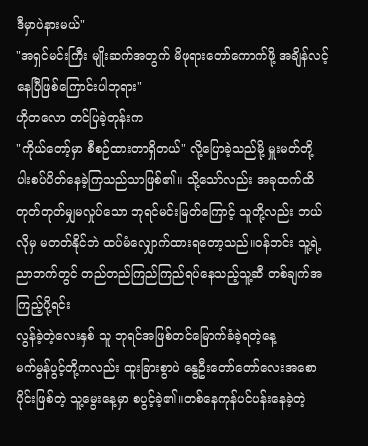ဒီမှာပဲနားမယ်"
"အရှင်မင်းကြီး မျိုးဆက်အတွက် မိဖုရားတော်ကောက်ဖို့ အချိန်လင့်နေပြီဖြစ်ကြောင်းပါဘုရား"
ဟိုတလော တင်ပြခဲ့တုန်းက
"ကိုယ်တော့်မှာ စီစဉ်ထားတာရှိတယ်" လို့ပြောခဲ့သည်မို့ မှူးမတ်တို့ ပါးစပ်ပိတ်နေခဲ့ကြသည်သာဖြစ်၏။ သို့သော်လည်း အခုထက်ထိ တုတ်တုတ်မျှမလှုပ်သော ဘုရင်မင်းမြတ်ကြောင့် သူတို့လည်း ဘယ်လိုမှ မတတ်နိုင်ဘဲ ထပ်မံလျှောက်ထားရတော့သည်။ဝန်ဘင်း သူ့ရဲ့ညာဘက်တွင် တည်တည်ကြည်ကြည်ရပ်နေသည့်သူ့ဆီ တစ်ချက်အကြည့်ပို့ရင်း
လွန်ခဲ့တဲ့လေးနှစ် သူ ဘုရင်အဖြစ်တင်မြောက်ခံခဲ့ရတဲ့နေ့
မက်မွန်ပွင့်တို့ကလည်း ထူးခြားစွာပဲ နွေဦးတော်တော်လေးအစောပိုင်းဖြစ်တဲ့ သူ့မွေးနေ့မှာ စပွင့်ခဲ့၏။တစ်နေကုန်ပင်ပန်းနေခဲ့တဲ့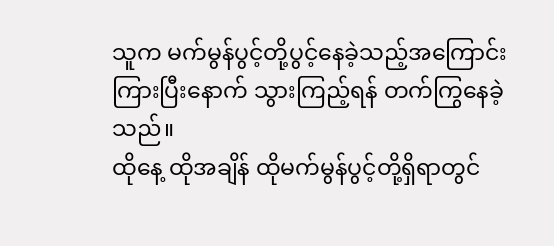သူက မက်မွန်ပွင့်တို့ပွင့်နေခဲ့သည့်အကြောင်း ကြားပြီးနောက် သွားကြည့်ရန် တက်ကြွနေခဲ့သည်။
ထိုနေ့ ထိုအချိန် ထိုမက်မွန်ပွင့်တို့ရှိရာတွင်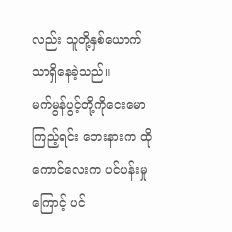လည်း သူတို့နှစ်ယောက်သာရှိနေခဲ့သည်။
မက်မွန်ပွင့်တို့ကိုငေးမောကြည့်ရင်း ဘေးနားက ထိုကောင်လေးက ပင်ပန်းမှုကြောင့် ပင်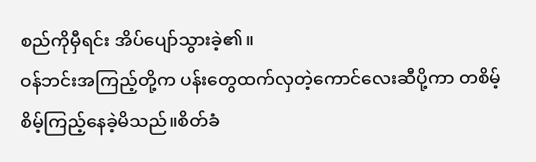စည်ကိုမှီရင်း အိပ်ပျော်သွားခဲ့၏။
ဝန်ဘင်းအကြည့်တို့က ပန်းတွေထက်လှတဲ့ကောင်လေးဆီပို့ကာ တစိမ့်စိမ့်ကြည့်နေခဲ့မိသည်။စိတ်ခံ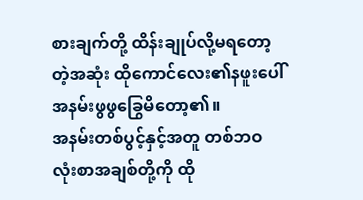စားချက်တို့ ထိန်းချုပ်လို့မရတော့တဲ့အဆုံး ထိုကောင်လေး၏နဖူးပေါ် အနမ်းဖွဖွခြွေမိတော့၏။
အနမ်းတစ်ပွင့်နှင့်အတူ တစ်ဘဝလုံးစာအချစ်တို့ကို ထို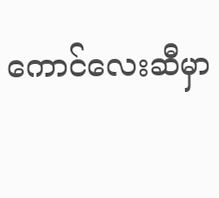ကောင်လေးဆီမှာ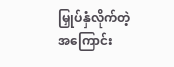မြှုပ်နှံလိုက်တဲ့အကြောင်း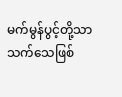မက်မွန်ပွင့်တို့သာ သက်သေဖြစ်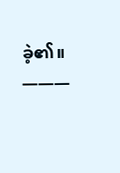ခဲ့၏။
———